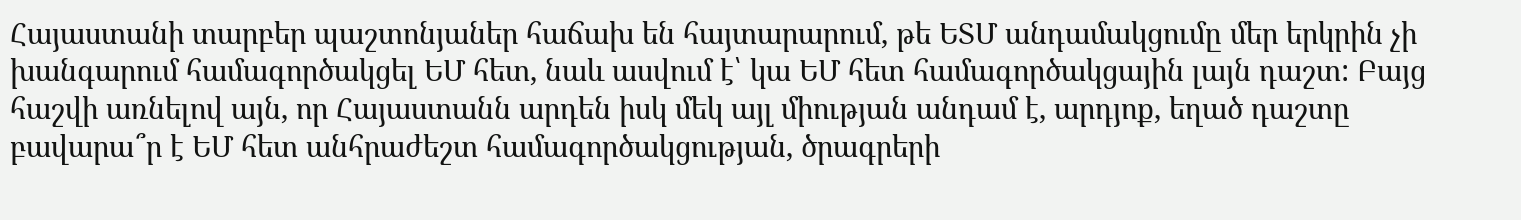Հայաստանի տարբեր պաշտոնյաներ հաճախ են հայտարարում, թե ԵՏՄ անդամակցումը մեր երկրին չի խանգարում համագործակցել ԵՄ հետ, նաև ասվում է՝ կա ԵՄ հետ համագործակցային լայն դաշտ: Բայց հաշվի առնելով այն, որ Հայաստանն արդեն իսկ մեկ այլ միության անդամ է, արդյոք, եղած դաշտը բավարա՞ր է ԵՄ հետ անհրաժեշտ համագործակցության, ծրագրերի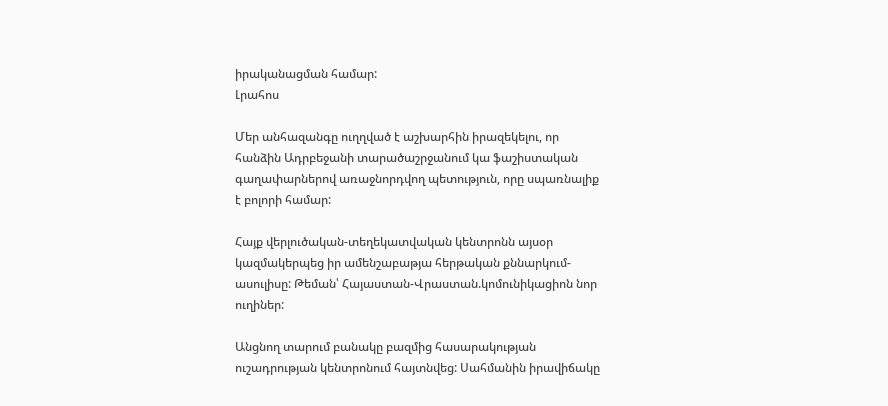իրականացման համար:
Լրահոս

Մեր անհազանգը ուղղված է աշխարհին իրազեկելու, որ հանձին Ադրբեջանի տարածաշրջանում կա ֆաշիստական գաղափարներով առաջնորդվող պետություն, որը սպառնալիք է բոլորի համար:

Հայք վերլուծական-տեղեկատվական կենտրոնն այսօր կազմակերպեց իր ամենշաբաթյա հերթական քննարկում-ասուլիսը: Թեման՝ Հայաստան-Վրաստան.կոմունիկացիոն նոր ուղիներ:

Անցնող տարում բանակը բազմից հասարակության ուշադրության կենտրոնում հայտնվեց: Սահմանին իրավիճակը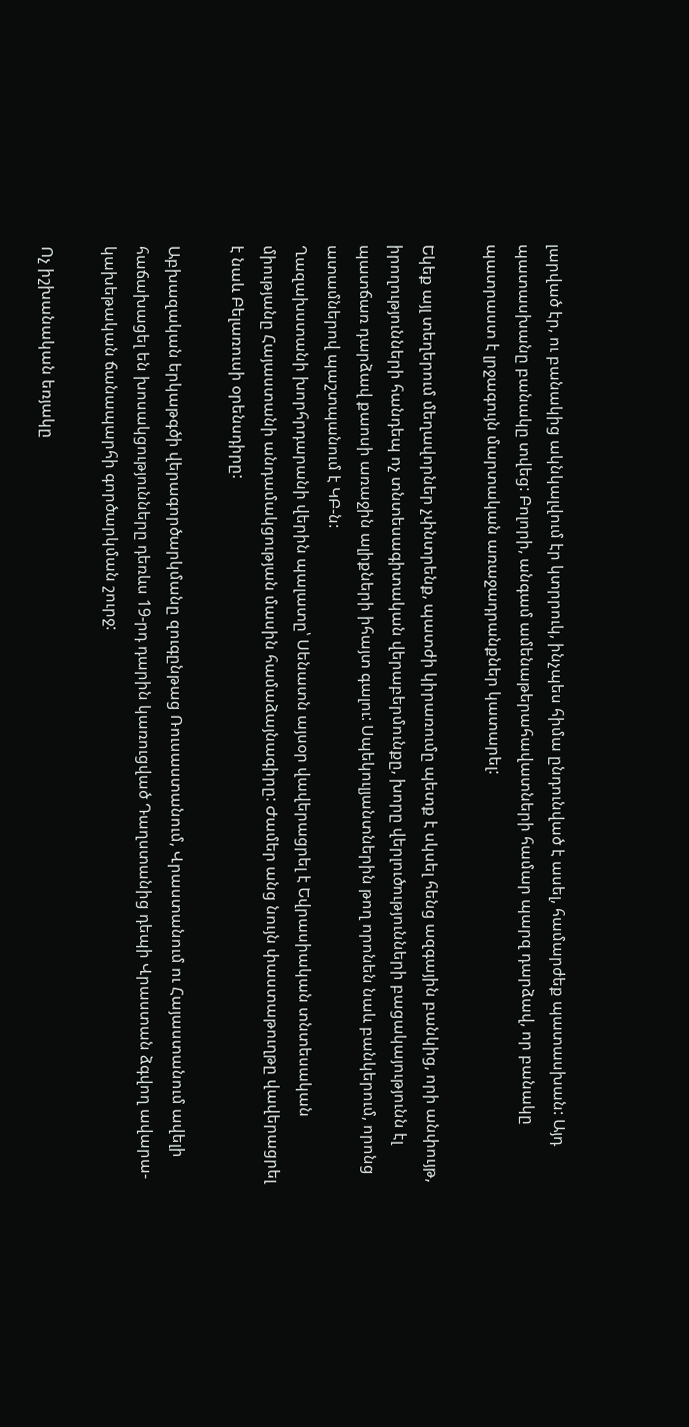լարված էր, ու բանակից ակնկալվում էր կտրրուկ, ինչպես հիմա ընդունված է ասել, համարժեք պատասխան: Այդ պատասխանը բանակը տվեց: Բոլորի, անգամ ամենաթերահավատների համար պարզ դարձավ, որ բանակը պատրաստ է լրջագույն մարտական առաջադրանքներ կատարել:

Եկեք այլ տեղերում մեղավորներ չփնտրենք, պատժի կիրառումը պետք է սկսել հենց ազգային բանկից, որի անփույթ, իրողությունների հանդեպ ոչ տնտեսագիտական վերաբերմունքը, խորը վերլուծությունների բացակայությունն էլ պատճառ դարձավ քաոսի առաջին ալիքների իհայտ գալու: Սպեկուլյանտներին թող որոնեն նաև բանկերում, որոնց ատամներով պաշտպանում է ԿԲ-ն:
Ղազախստանի խորհրդարանի վերին պալատը՝ Սենատն այսօր վավերացրել է Եվրասիական տնտեսական միությանը Հայաստանի անդամակցության մասին համաձայնագիրը: Ժամեր անց նույն փաստաթուղթը վավերացրել է նաև Բելառուսի օրենսդիրը:

Աբխազական երկաթգծի վերագործարկմանը զուգընթաց Ռուսաստանում, Վրաստանում ու Հայաստանում ավելի հաճախացել են խոսակցությունները դեռևս 19-րդ դարին կառուցված Դաղստանից դեպի Վրաստան ձգվող ավարա-կախեթական ճանապարհի գործարկման շուրջ:

Ոչ իշխանական եռյակը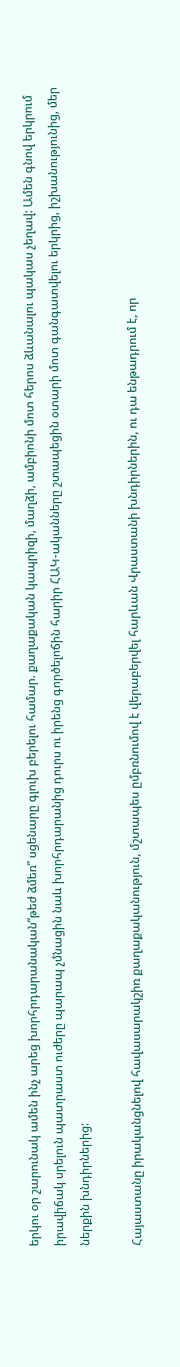երկու օր շարունակ ամեն ինչ արեց խորհրդարանական”թեժ ձմեռ” սցենարը գլուխ բերելու համար. քաղաքական կապրիզի, մաղձի, ամբիոնի մոտ հերոս ձևանալու պակաս չեղավ: Ամեն գնով երկրում իրավիճակ սրելուն պատրաստ ուժերը պարապ չմնացին նաև խորհրդարանից դուրս ու իրենց գործելոճին հարիր ՀԱԿ-ականները շտապեցին օտարի մոտ գանգատվելու երկրից, իշխանությունից, մեր ներքին խնդիրներից:

Հայաստանը իրականցնելով հավասարակշիռ քաղաքականություն, մշտապես ըմբռնումով է վերաբերվել հարևան Վրաստանի խնդիրներին, ու դա ենթադրում է, որ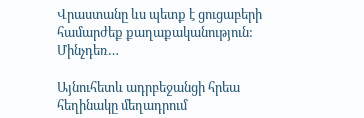Վրաստանը ևս պետք է ցուցաբերի համարժեք քաղաքականություն: Մինչդեռ…

Այնուհետև ադրբեջանցի հրեա հեղինակը մեղադրում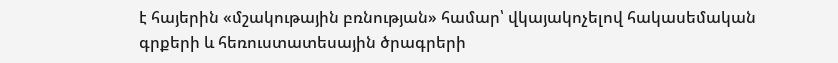է հայերին «մշակութային բռնության» համար՝ վկայակոչելով հակասեմական գրքերի և հեռուստատեսային ծրագրերի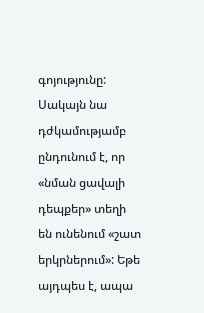գոյությունը: Սակայն նա դժկամությամբ ընդունում է, որ «նման ցավալի դեպքեր» տեղի են ունենում «շատ երկրներում»: Եթե այդպես է, ապա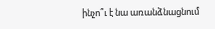ինչո՞ւ է նա առանձնացնում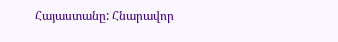Հայաստանը: Հնարավոր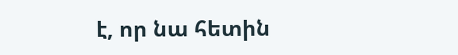է, որ նա հետին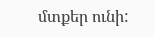մտքեր ունի: